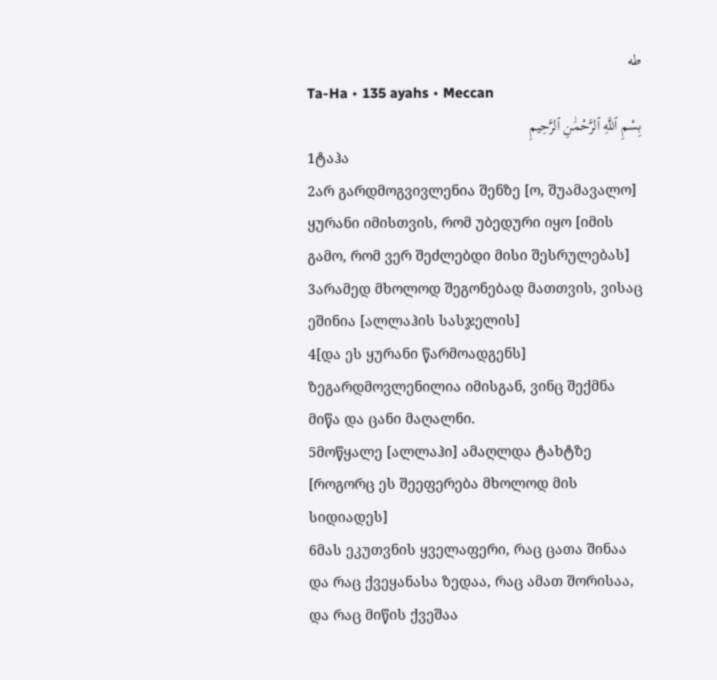طه
Ta-Ha • 135 ayahs • Meccan
بِسْمِ ٱللَّهِ ٱلرَّحْمَٰنِ ٱلرَّحِيمِ
1ტაჰა
2არ გარდმოგვივლენია შენზე [ო, შუამავალო] ყურანი იმისთვის, რომ უბედური იყო [იმის გამო, რომ ვერ შეძლებდი მისი შესრულებას]
3არამედ მხოლოდ შეგონებად მათთვის, ვისაც ეშინია [ალლაჰის სასჯელის]
4[და ეს ყურანი წარმოადგენს] ზეგარდმოვლენილია იმისგან, ვინც შექმნა მიწა და ცანი მაღალნი.
5მოწყალე [ალლაჰი] ამაღლდა ტახტზე [როგორც ეს შეეფერება მხოლოდ მის სიდიადეს]
6მას ეკუთვნის ყველაფერი, რაც ცათა შინაა და რაც ქვეყანასა ზედაა, რაც ამათ შორისაა, და რაც მიწის ქვეშაა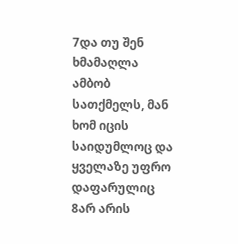7და თუ შენ ხმამაღლა ამბობ სათქმელს, მან ხომ იცის საიდუმლოც და ყველაზე უფრო დაფარულიც
8არ არის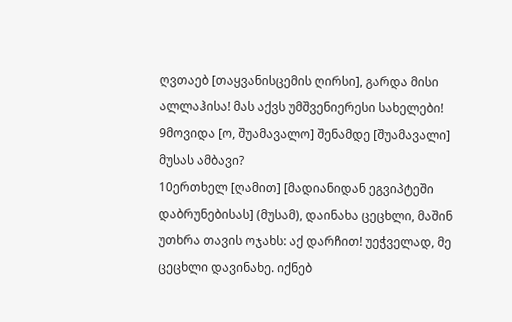ღვთაებ [თაყვანისცემის ღირსი], გარდა მისი ალლაჰისა! მას აქვს უმშვენიერესი სახელები!
9მოვიდა [ო, შუამავალო] შენამდე [შუამავალი] მუსას ამბავი?
10ერთხელ [ღამით] [მადიანიდან ეგვიპტეში დაბრუნებისას] (მუსამ), დაინახა ცეცხლი, მაშინ უთხრა თავის ოჯახს: აქ დარჩით! უეჭველად, მე ცეცხლი დავინახე. იქნებ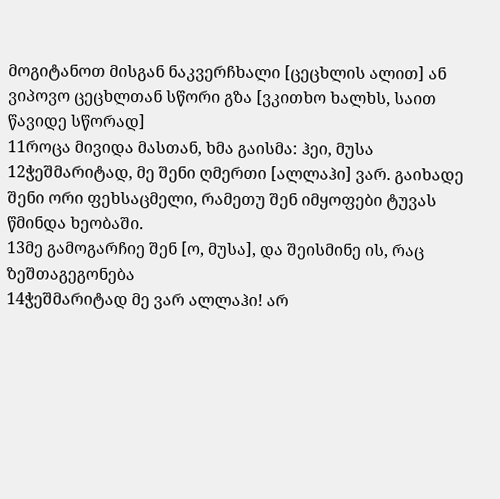მოგიტანოთ მისგან ნაკვერჩხალი [ცეცხლის ალით] ან ვიპოვო ცეცხლთან სწორი გზა [ვკითხო ხალხს, საით წავიდე სწორად]
11როცა მივიდა მასთან, ხმა გაისმა: ჰეი, მუსა
12ჭეშმარიტად, მე შენი ღმერთი [ალლაჰი] ვარ. გაიხადე შენი ორი ფეხსაცმელი, რამეთუ შენ იმყოფები ტუვას წმინდა ხეობაში.
13მე გამოგარჩიე შენ [ო, მუსა], და შეისმინე ის, რაც ზეშთაგეგონება
14ჭეშმარიტად მე ვარ ალლაჰი! არ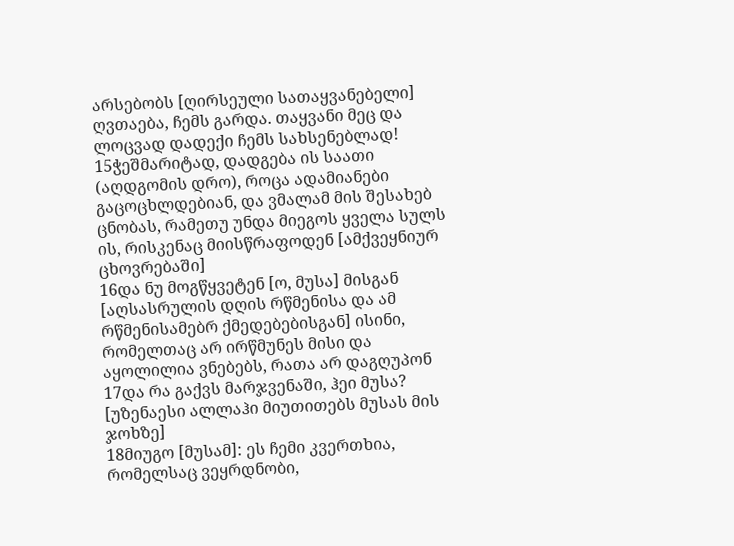არსებობს [ღირსეული სათაყვანებელი] ღვთაება, ჩემს გარდა. თაყვანი მეც და ლოცვად დადექი ჩემს სახსენებლად!
15ჭეშმარიტად, დადგება ის საათი (აღდგომის დრო), როცა ადამიანები გაცოცხლდებიან, და ვმალამ მის შესახებ ცნობას, რამეთუ უნდა მიეგოს ყველა სულს ის, რისკენაც მიისწრაფოდენ [ამქვეყნიურ ცხოვრებაში]
16და ნუ მოგწყვეტენ [ო, მუსა] მისგან [აღსასრულის დღის რწმენისა და ამ რწმენისამებრ ქმედებებისგან] ისინი, რომელთაც არ ირწმუნეს მისი და აყოლილია ვნებებს, რათა არ დაგღუპონ
17და რა გაქვს მარჯვენაში, ჰეი მუსა? [უზენაესი ალლაჰი მიუთითებს მუსას მის ჯოხზე]
18მიუგო [მუსამ]: ეს ჩემი კვერთხია, რომელსაც ვეყრდნობი,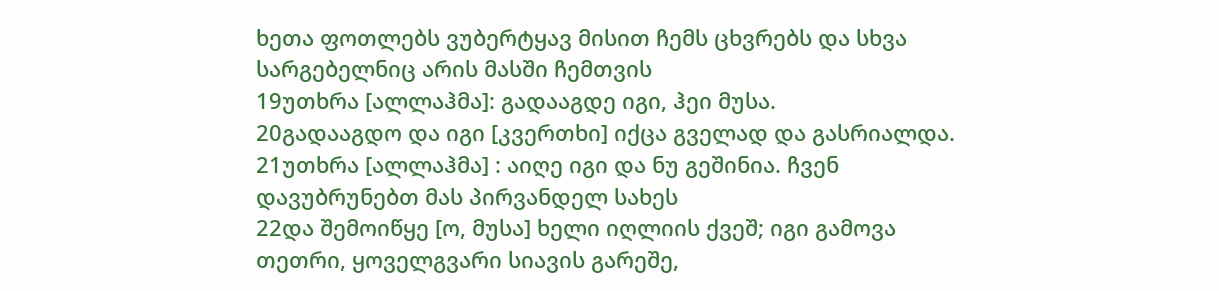ხეთა ფოთლებს ვუბერტყავ მისით ჩემს ცხვრებს და სხვა სარგებელნიც არის მასში ჩემთვის
19უთხრა [ალლაჰმა]: გადააგდე იგი, ჰეი მუსა.
20გადააგდო და იგი [კვერთხი] იქცა გველად და გასრიალდა.
21უთხრა [ალლაჰმა] : აიღე იგი და ნუ გეშინია. ჩვენ დავუბრუნებთ მას პირვანდელ სახეს
22და შემოიწყე [ო, მუსა] ხელი იღლიის ქვეშ; იგი გამოვა თეთრი, ყოველგვარი სიავის გარეშე,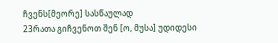ჩვენს[მეორე] სასწაულად
23რათა გიჩვენოთ შენ [ო, მუსა] უდიდესი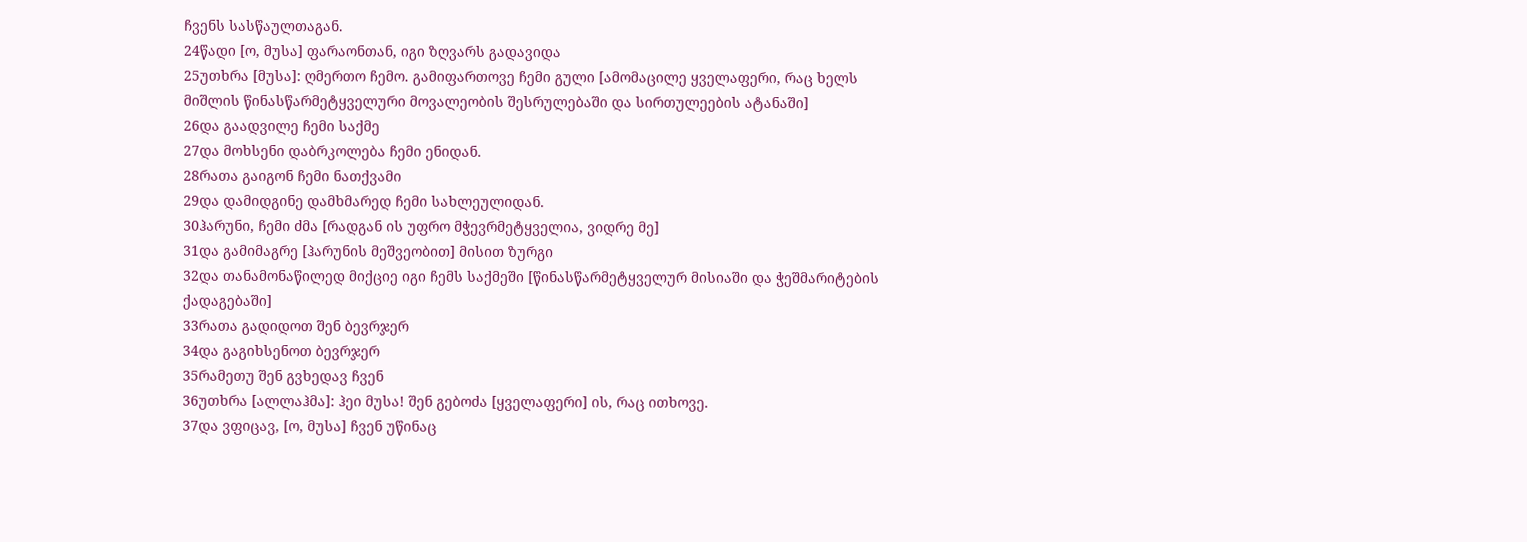ჩვენს სასწაულთაგან.
24წადი [ო, მუსა] ფარაონთან, იგი ზღვარს გადავიდა
25უთხრა [მუსა]: ღმერთო ჩემო. გამიფართოვე ჩემი გული [ამომაცილე ყველაფერი, რაც ხელს მიშლის წინასწარმეტყველური მოვალეობის შესრულებაში და სირთულეების ატანაში]
26და გაადვილე ჩემი საქმე
27და მოხსენი დაბრკოლება ჩემი ენიდან.
28რათა გაიგონ ჩემი ნათქვამი
29და დამიდგინე დამხმარედ ჩემი სახლეულიდან.
30ჰარუნი, ჩემი ძმა [რადგან ის უფრო მჭევრმეტყველია, ვიდრე მე]
31და გამიმაგრე [ჰარუნის მეშვეობით] მისით ზურგი
32და თანამონაწილედ მიქციე იგი ჩემს საქმეში [წინასწარმეტყველურ მისიაში და ჭეშმარიტების ქადაგებაში]
33რათა გადიდოთ შენ ბევრჯერ
34და გაგიხსენოთ ბევრჯერ
35რამეთუ შენ გვხედავ ჩვენ
36უთხრა [ალლაჰმა]: ჰეი მუსა! შენ გებოძა [ყველაფერი] ის, რაც ითხოვე.
37და ვფიცავ, [ო, მუსა] ჩვენ უწინაც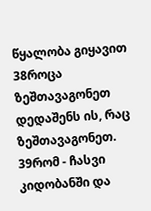წყალობა გიყავით
38როცა ზეშთავაგონეთ დედაშენს ის, რაც ზეშთავაგონეთ.
39რომ - ჩასვი კიდობანში და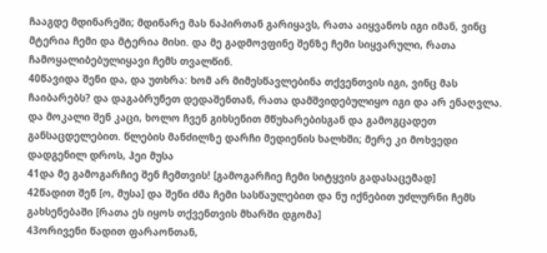ჩააგდე მდინარეში; მდინარე მას ნაპირთან გარიყავს, რათა აიყვანოს იგი იმან, ვინც მტერია ჩემი და მტერია მისი. და მე გადმოვფინე შენზე ჩემი სიყვარული, რათა ჩამოყალიბებულიყავი ჩემს თვალწინ.
40წავიდა შენი და, და უთხრა: ხომ არ მიმესწავლებინა თქვენთვის იგი, ვინც მას ჩაიბარებს? და დაგაბრუნეთ დედაშენთან, რათა დამშვიდებულიყო იგი და არ ენაღვლა. და მოკალი შენ კაცი, ხოლო ჩვენ გიხსენით მწუხარებისგან და გამოგცადეთ განსაცდელებით. წლების მანძილზე დარჩი მედიენის ხალხში; მერე კი მოხვედი დადგენილ დროს, ჰეი მუსა
41და მე გამოგარჩიე შენ ჩემთვის! [გამოგარჩიე ჩემი სიტყვის გადასაცემად]
42წადით შენ [ო, მუსა] და შენი ძმა ჩემი სასწაულებით და ნუ იქნებით უძლურნი ჩემს გახსენებაში [რათა ეს იყოს თქვენთვის მხარში დგომა]
43ორივენი წადით ფარაონთან,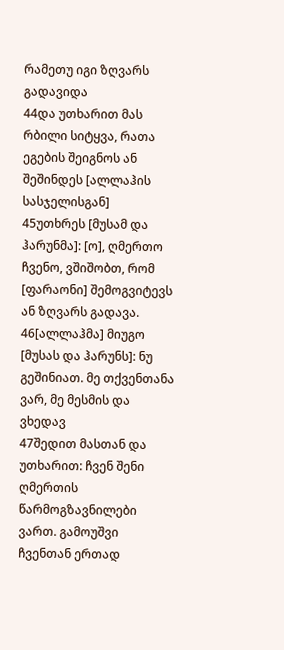რამეთუ იგი ზღვარს გადავიდა
44და უთხარით მას რბილი სიტყვა, რათა ეგების შეიგნოს ან შეშინდეს [ალლაჰის სასჯელისგან]
45უთხრეს [მუსამ და ჰარუნმა]: [ო], ღმერთო ჩვენო, ვშიშობთ, რომ [ფარაონი] შემოგვიტევს ან ზღვარს გადავა.
46[ალლაჰმა] მიუგო [მუსას და ჰარუნს]: ნუ გეშინიათ. მე თქვენთანა ვარ, მე მესმის და ვხედავ
47შედით მასთან და უთხარით: ჩვენ შენი ღმერთის წარმოგზავნილები ვართ. გამოუშვი ჩვენთან ერთად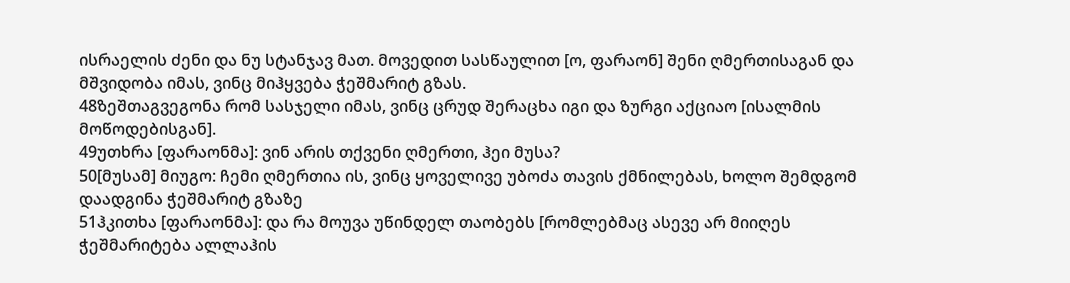ისრაელის ძენი და ნუ სტანჯავ მათ. მოვედით სასწაულით [ო, ფარაონ] შენი ღმერთისაგან და მშვიდობა იმას, ვინც მიჰყვება ჭეშმარიტ გზას.
48ზეშთაგვეგონა რომ სასჯელი იმას, ვინც ცრუდ შერაცხა იგი და ზურგი აქციაო [ისალმის მოწოდებისგან].
49უთხრა [ფარაონმა]: ვინ არის თქვენი ღმერთი, ჰეი მუსა?
50[მუსამ] მიუგო: ჩემი ღმერთია ის, ვინც ყოველივე უბოძა თავის ქმნილებას, ხოლო შემდგომ დაადგინა ჭეშმარიტ გზაზე
51ჰკითხა [ფარაონმა]: და რა მოუვა უწინდელ თაობებს [რომლებმაც ასევე არ მიიღეს ჭეშმარიტება ალლაჰის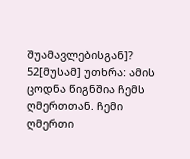შუამავლებისგან]?
52[მუსამ] უთხრა: ამის ცოდნა წიგნშია ჩემს ღმერთთან. ჩემი ღმერთი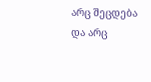არც შეცდება და არც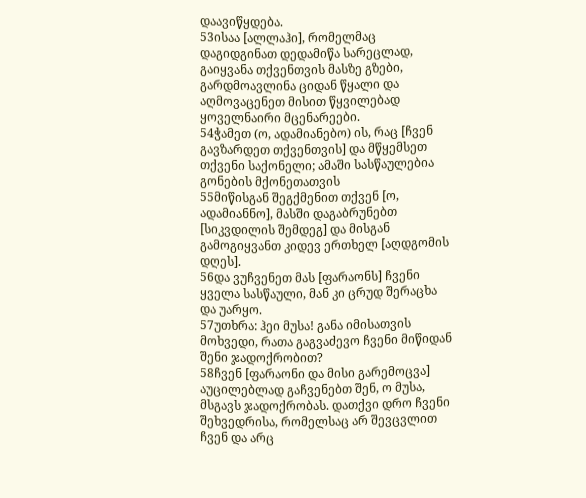დაავიწყდება.
53ისაა [ალლაჰი], რომელმაც დაგიდგინათ დედამიწა სარეცლად, გაიყვანა თქვენთვის მასზე გზები, გარდმოავლინა ციდან წყალი და აღმოვაცენეთ მისით წყვილებად ყოველნაირი მცენარეები.
54ჭამეთ (ო, ადამიანებო) ის, რაც [ჩვენ გავზარდეთ თქვენთვის] და მწყემსეთ თქვენი საქონელი; ამაში სასწაულებია გონების მქონეთათვის
55მიწისგან შეგქმენით თქვენ [ო, ადამიანნო], მასში დაგაბრუნებთ [სიკვდილის შემდეგ] და მისგან გამოგიყვანთ კიდევ ერთხელ [აღდგომის დღეს].
56და ვუჩვენეთ მას [ფარაონს] ჩვენი ყველა სასწაული, მან კი ცრუდ შერაცხა და უარყო.
57უთხრა: ჰეი მუსა! განა იმისათვის მოხვედი, რათა გაგვაძევო ჩვენი მიწიდან შენი ჯადოქრობით?
58ჩვენ [ფარაონი და მისი გარემოცვა] აუცილებლად გაჩვენებთ შენ, ო მუსა, მსგავს ჯადოქრობას. დათქვი დრო ჩვენი შეხვედრისა, რომელსაც არ შევცვლით ჩვენ და არც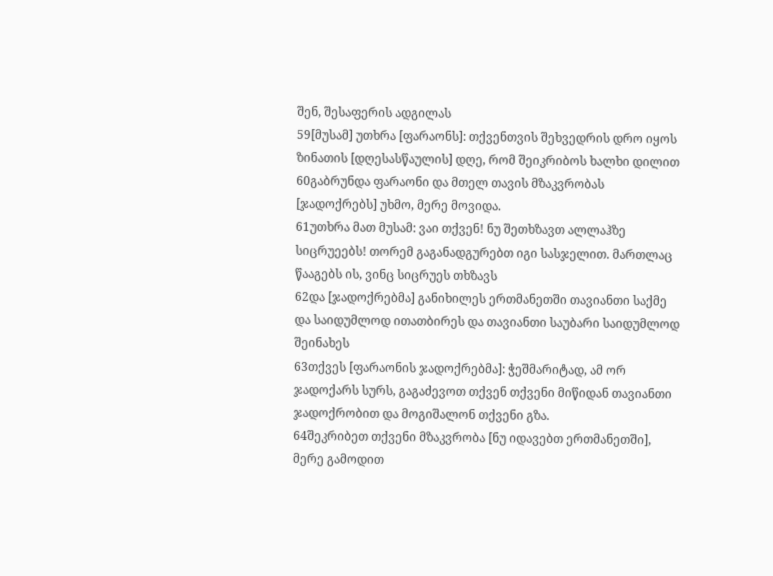შენ, შესაფერის ადგილას
59[მუსამ] უთხრა [ფარაონს]: თქვენთვის შეხვედრის დრო იყოს ზინათის [დღესასწაულის] დღე, რომ შეიკრიბოს ხალხი დილით
60გაბრუნდა ფარაონი და მთელ თავის მზაკვრობას [ჯადოქრებს] უხმო, მერე მოვიდა.
61უთხრა მათ მუსამ: ვაი თქვენ! ნუ შეთხზავთ ალლაჰზე სიცრუეებს! თორემ გაგანადგურებთ იგი სასჯელით. მართლაც წააგებს ის, ვინც სიცრუეს თხზავს
62და [ჯადოქრებმა] განიხილეს ერთმანეთში თავიანთი საქმე და საიდუმლოდ ითათბირეს და თავიანთი საუბარი საიდუმლოდ შეინახეს
63თქვეს [ფარაონის ჯადოქრებმა]: ჭეშმარიტად, ამ ორ ჯადოქარს სურს, გაგაძევოთ თქვენ თქვენი მიწიდან თავიანთი ჯადოქრობით და მოგიშალონ თქვენი გზა.
64შეკრიბეთ თქვენი მზაკვრობა [ნუ იდავებთ ერთმანეთში], მერე გამოდით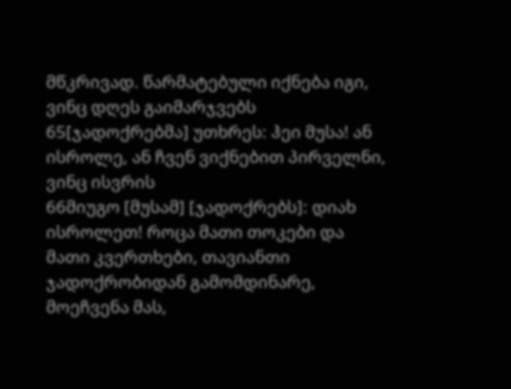მწკრივად. წარმატებული იქნება იგი, ვინც დღეს გაიმარჯვებს
65[ჯადოქრებმა] უთხრეს: ჰეი მუსა! ან ისროლე, ან ჩვენ ვიქნებით პირველნი, ვინც ისვრის
66მიუგო [მუსამ] [ჯადოქრებს]: დიახ ისროლეთ! როცა მათი თოკები და მათი კვერთხები, თავიანთი ჯადოქრობიდან გამომდინარე, მოეჩვენა მას,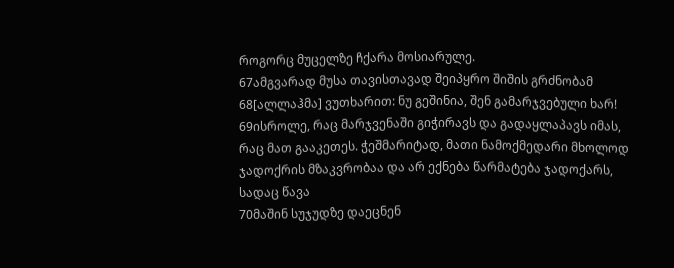როგორც მუცელზე ჩქარა მოსიარულე.
67ამგვარად მუსა თავისთავად შეიპყრო შიშის გრძნობამ
68[ალლაჰმა] ვუთხარით: ნუ გეშინია, შენ გამარჯვებული ხარ!
69ისროლე, რაც მარჯვენაში გიჭირავს და გადაყლაპავს იმას, რაც მათ გააკეთეს. ჭეშმარიტად, მათი ნამოქმედარი მხოლოდ ჯადოქრის მზაკვრობაა და არ ექნება წარმატება ჯადოქარს, სადაც წავა
70მაშინ სუჯუდზე დაეცნენ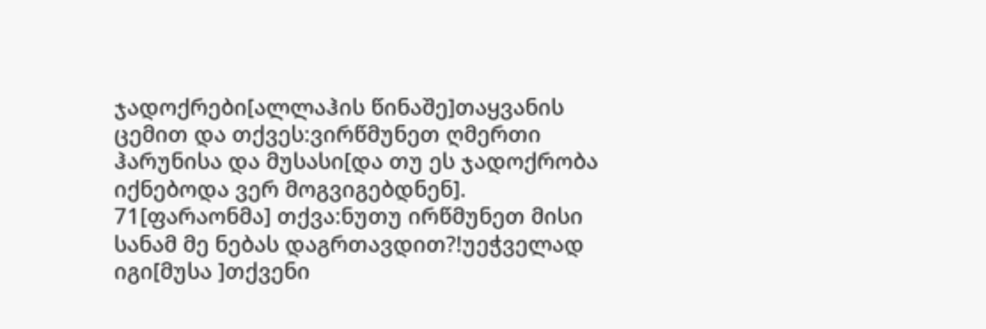ჯადოქრები[ალლაჰის წინაშე]თაყვანის ცემით და თქვეს:ვირწმუნეთ ღმერთი ჰარუნისა და მუსასი[და თუ ეს ჯადოქრობა იქნებოდა ვერ მოგვიგებდნენ].
71[ფარაონმა] თქვა:ნუთუ ირწმუნეთ მისი სანამ მე ნებას დაგრთავდით?!უეჭველად იგი[მუსა ]თქვენი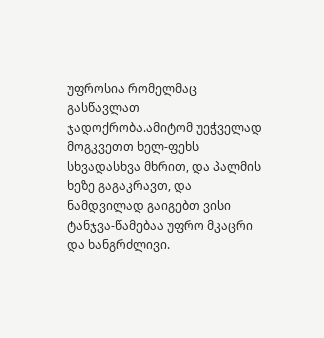უფროსია რომელმაც გასწავლათ ჯადოქრობა.ამიტომ უეჭველად მოგკვეთთ ხელ-ფეხს სხვადასხვა მხრით, და პალმის ხეზე გაგაკრავთ, და ნამდვილად გაიგებთ ვისი ტანჯვა-წამებაა უფრო მკაცრი და ხანგრძლივი.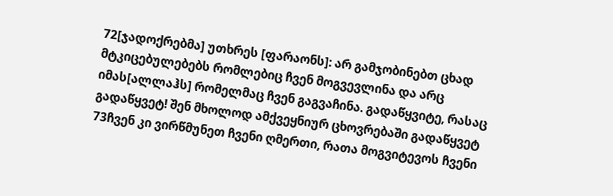72[ჯადოქრებმა] უთხრეს [ფარაონს]: არ გამჯობინებთ ცხად მტკიცებულებებს რომლებიც ჩვენ მოგვევლინა და არც იმას[ალლაჰს] რომელმაც ჩვენ გაგვაჩინა. გადაწყვიტე, რასაც გადაწყვეტ! შენ მხოლოდ ამქვეყნიურ ცხოვრებაში გადაწყვეტ
73ჩვენ კი ვირწმუნეთ ჩვენი ღმერთი, რათა მოგვიტევოს ჩვენი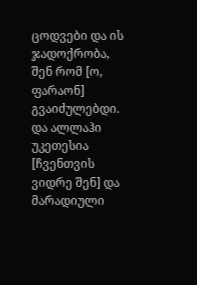ცოდვები და ის ჯადოქრობა, შენ რომ [ო, ფარაონ] გვაიძულებდი. და ალლაჰი უკეთესია [ჩვენთვის ვიდრე შენ] და მარადიული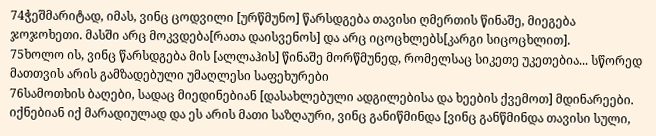74ჭეშმარიტად, იმას, ვინც ცოდვილი [ურწმუნო] წარსდგება თავისი ღმერთის წინაშე, მიეგება ჯოჯოხეთი. მასში არც მოკვდება[რათა დაისვენოს] და არც იცოცხლებს[კარგი სიცოცხლით].
75ხოლო ის, ვინც წარსდგება მის [ალლაჰის] წინაშე მორწმუნედ, რომელსაც სიკეთე უკეთებია... სწორედ მათთვის არის გამზადებული უმაღლესი საფეხურები
76სამოთხის ბაღები, სადაც მიედინებიან [დასახლებული ადგილებისა და ხეების ქვემოთ] მდინარეები. იქნებიან იქ მარადიულად და ეს არის მათი საზღაური, ვინც განიწმინდა [ვინც განწმინდა თავისი სული,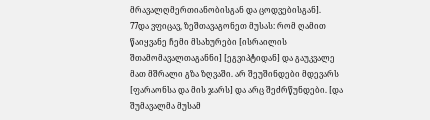მრავალღმერთიანობისგან და ცოდვებისგან].
77და ვფიცავ, ზეშთავაგონეთ მუსას: რომ ღამით წაიყვანე ჩემი მსახურები [ისრაილის შთამომავალთაგანნი] [ეგვიპტიდან] და გაუკვალე მათ მშრალი გზა ზღვაში. არ შეუშინდები მდევარს [ფარაონსა და მის ჯარს] და არც შეძრწუნდები. [და შუმავალმა მუსამ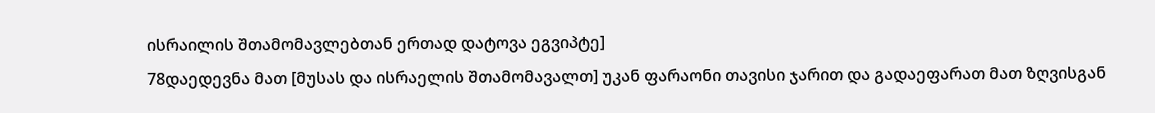ისრაილის შთამომავლებთან ერთად დატოვა ეგვიპტე]
78დაედევნა მათ [მუსას და ისრაელის შთამომავალთ] უკან ფარაონი თავისი ჯარით და გადაეფარათ მათ ზღვისგან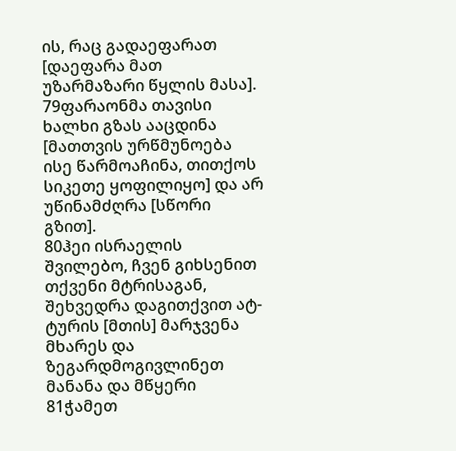ის, რაც გადაეფარათ [დაეფარა მათ უზარმაზარი წყლის მასა].
79ფარაონმა თავისი ხალხი გზას ააცდინა [მათთვის ურწმუნოება ისე წარმოაჩინა, თითქოს სიკეთე ყოფილიყო] და არ უწინამძღრა [სწორი გზით].
80ჰეი ისრაელის შვილებო, ჩვენ გიხსენით თქვენი მტრისაგან, შეხვედრა დაგითქვით ატ-ტურის [მთის] მარჯვენა მხარეს და ზეგარდმოგივლინეთ მანანა და მწყერი
81ჭამეთ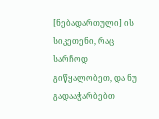[ნებადართული] ის სიკეთენი, რაც სარჩოდ გიწყალობეთ, და ნუ გადააჭარბებთ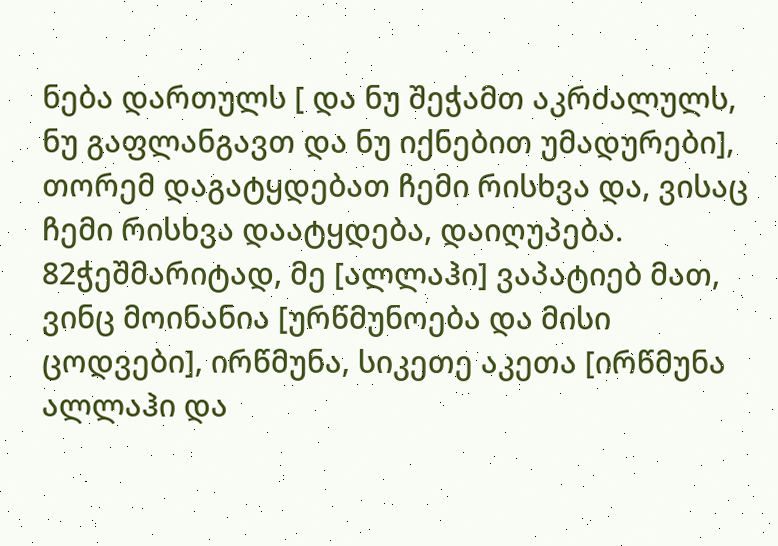ნება დართულს [ და ნუ შეჭამთ აკრძალულს, ნუ გაფლანგავთ და ნუ იქნებით უმადურები], თორემ დაგატყდებათ ჩემი რისხვა და, ვისაც ჩემი რისხვა დაატყდება, დაიღუპება.
82ჭეშმარიტად, მე [ალლაჰი] ვაპატიებ მათ, ვინც მოინანია [ურწმუნოება და მისი ცოდვები], ირწმუნა, სიკეთე აკეთა [ირწმუნა ალლაჰი და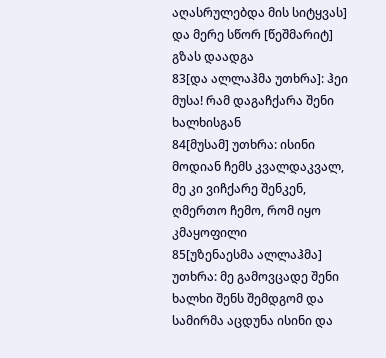აღასრულებდა მის სიტყვას] და მერე სწორ [წეშმარიტ] გზას დაადგა
83[და ალლაჰმა უთხრა]: ჰეი მუსა! რამ დაგაჩქარა შენი ხალხისგან
84[მუსამ] უთხრა: ისინი მოდიან ჩემს კვალდაკვალ, მე კი ვიჩქარე შენკენ, ღმერთო ჩემო, რომ იყო კმაყოფილი
85[უზენაესმა ალლაჰმა] უთხრა: მე გამოვცადე შენი ხალხი შენს შემდგომ და სამირმა აცდუნა ისინი და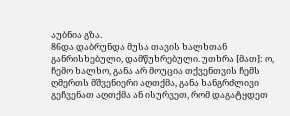აუბნია გზა.
86და დაბრუნდა მუსა თავის ხალხთან განრისხებული, დამწუხრებული. უთხრა [მათ]: ო, ჩემო ხალხო, განა არ მოუცია თქვენთვის ჩემს ღმერთს მშვენიერი აღთქმა, განა ხანგრძლივი გეჩვენათ აღთქმა ან ისურვეთ, რომ დაგატყდეთ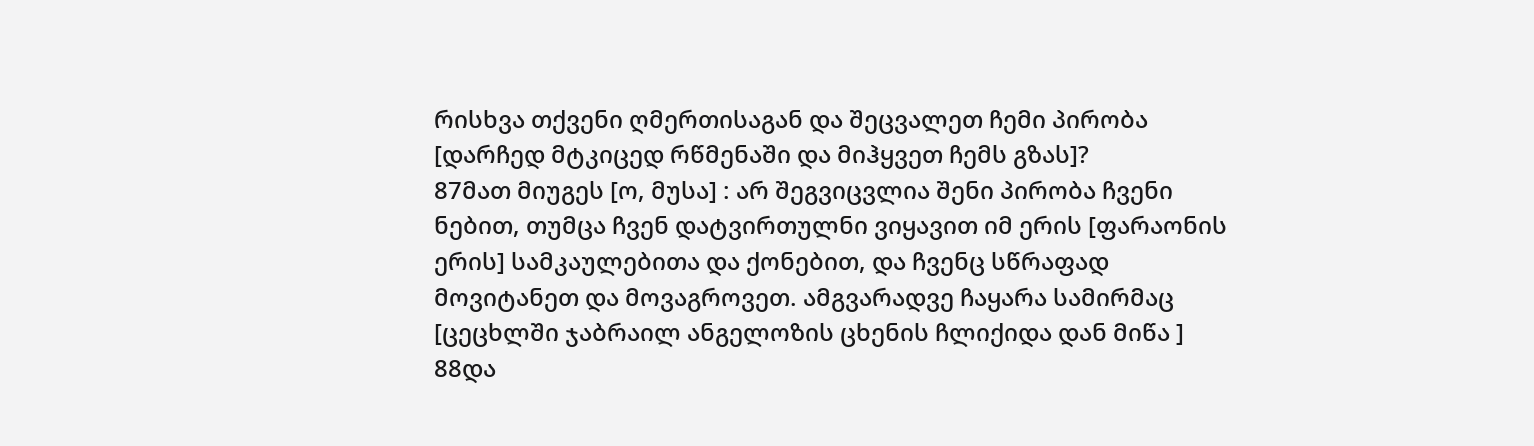რისხვა თქვენი ღმერთისაგან და შეცვალეთ ჩემი პირობა [დარჩედ მტკიცედ რწმენაში და მიჰყვეთ ჩემს გზას]?
87მათ მიუგეს [ო, მუსა] : არ შეგვიცვლია შენი პირობა ჩვენი ნებით, თუმცა ჩვენ დატვირთულნი ვიყავით იმ ერის [ფარაონის ერის] სამკაულებითა და ქონებით, და ჩვენც სწრაფად მოვიტანეთ და მოვაგროვეთ. ამგვარადვე ჩაყარა სამირმაც [ცეცხლში ჯაბრაილ ანგელოზის ცხენის ჩლიქიდა დან მიწა ]
88და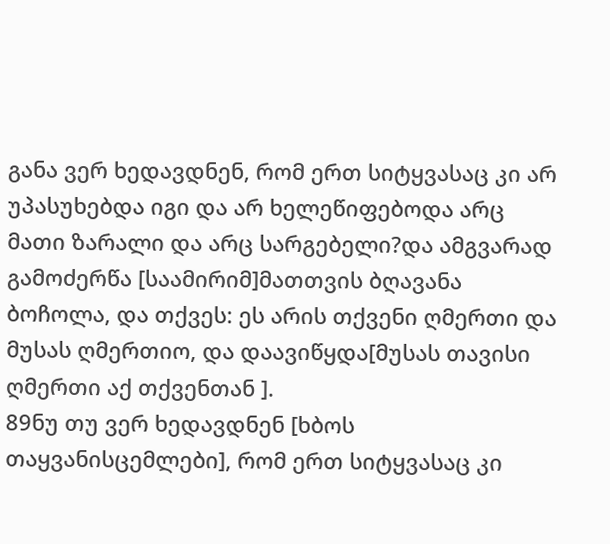განა ვერ ხედავდნენ, რომ ერთ სიტყვასაც კი არ უპასუხებდა იგი და არ ხელეწიფებოდა არც მათი ზარალი და არც სარგებელი?და ამგვარად გამოძერწა [საამირიმ]მათთვის ბღავანა ბოჩოლა, და თქვეს: ეს არის თქვენი ღმერთი და მუსას ღმერთიო, და დაავიწყდა[მუსას თავისი ღმერთი აქ თქვენთან ].
89ნუ თუ ვერ ხედავდნენ [ხბოს თაყვანისცემლები], რომ ერთ სიტყვასაც კი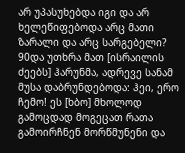არ უპასუხებდა იგი და არ ხელეწიფებოდა არც მათი ზარალი და არც სარგებელი?
90და უთხრა მათ [ისრაილის ძეებს] ჰარუნმა, ადრევე სანამ მუსა დაბრუნდებოდა: ჰეი, ერო ჩემო! ეს [ხბო] მხოლოდ გამოცდად მოგეცათ რათა გამოირჩნენ მორწმუნენი და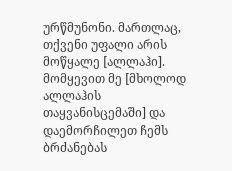ურწმუნონი. მართლაც, თქვენი უფალი არის მოწყალე [ალლაჰი]. მომყევით მე [მხოლოდ ალლაჰის თაყვანისცემაში] და დაემორჩილეთ ჩემს ბრძანებას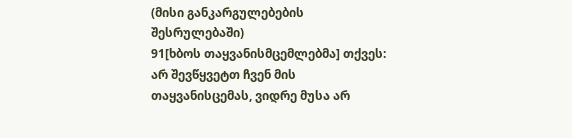(მისი განკარგულებების შესრულებაში)
91[ხბოს თაყვანისმცემლებმა] თქვეს: არ შევწყვეტთ ჩვენ მის თაყვანისცემას, ვიდრე მუსა არ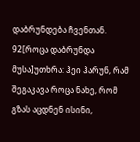დაბრუნდება ჩვენთან.
92[როცა დაბრუნდა მუსა]უთხრა: ჰეი ჰარუნ, რამ შეგაკავა როცა ნახე, რომ გზას აცდნენ ისინი,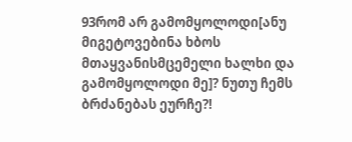93რომ არ გამომყოლოდი[ანუ მიგეტოვებინა ხბოს მთაყვანისმცემელი ხალხი და გამომყოლოდი მე]? ნუთუ ჩემს ბრძანებას ეურჩე?!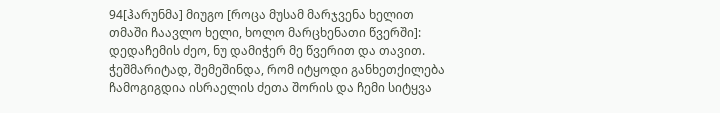94[ჰარუნმა] მიუგო [როცა მუსამ მარჯვენა ხელით თმაში ჩაავლო ხელი, ხოლო მარცხენათი წვერში]: დედაჩემის ძეო, ნუ დამიჭერ მე წვერით და თავით. ჭეშმარიტად, შემეშინდა, რომ იტყოდი განხეთქილება ჩამოგიგდია ისრაელის ძეთა შორის და ჩემი სიტყვა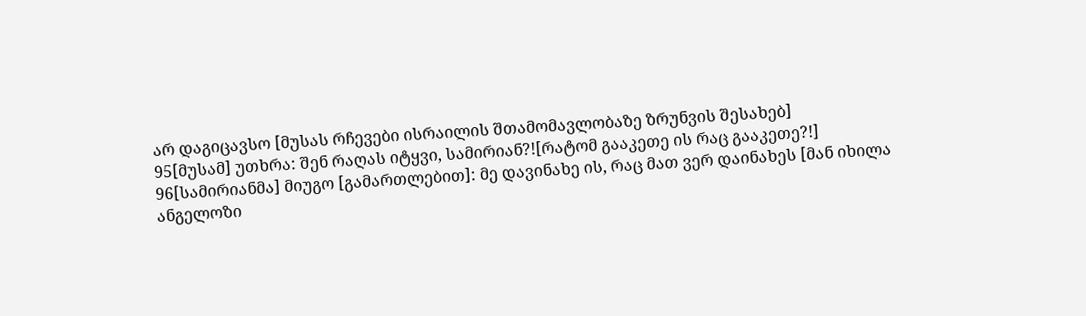არ დაგიცავსო [მუსას რჩევები ისრაილის შთამომავლობაზე ზრუნვის შესახებ]
95[მუსამ] უთხრა: შენ რაღას იტყვი, სამირიან?![რატომ გააკეთე ის რაც გააკეთე?!]
96[სამირიანმა] მიუგო [გამართლებით]: მე დავინახე ის, რაც მათ ვერ დაინახეს [მან იხილა ანგელოზი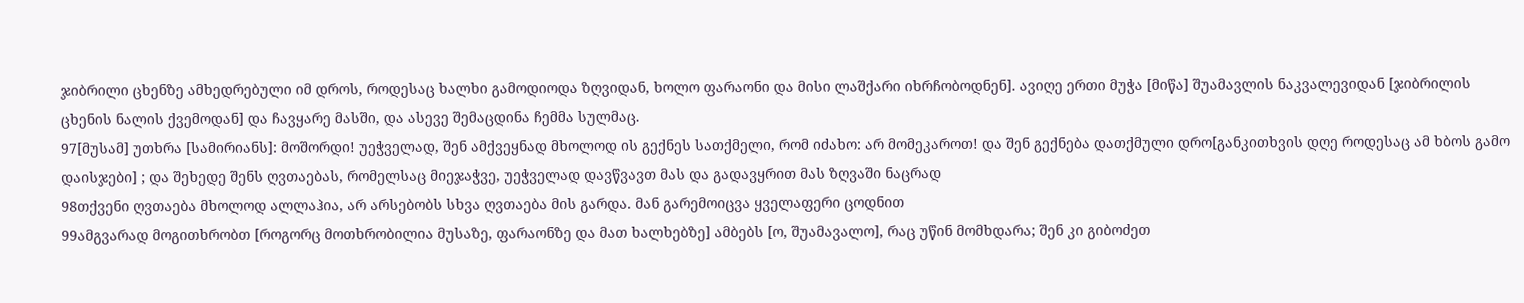ჯიბრილი ცხენზე ამხედრებული იმ დროს, როდესაც ხალხი გამოდიოდა ზღვიდან, ხოლო ფარაონი და მისი ლაშქარი იხრჩობოდნენ]. ავიღე ერთი მუჭა [მიწა] შუამავლის ნაკვალევიდან [ჯიბრილის ცხენის ნალის ქვემოდან] და ჩავყარე მასში, და ასევე შემაცდინა ჩემმა სულმაც.
97[მუსამ] უთხრა [სამირიანს]: მოშორდი! უეჭველად, შენ ამქვეყნად მხოლოდ ის გექნეს სათქმელი, რომ იძახო: არ მომეკაროთ! და შენ გექნება დათქმული დრო[განკითხვის დღე როდესაც ამ ხბოს გამო დაისჯები] ; და შეხედე შენს ღვთაებას, რომელსაც მიეჯაჭვე, უეჭველად დავწვავთ მას და გადავყრით მას ზღვაში ნაცრად
98თქვენი ღვთაება მხოლოდ ალლაჰია, არ არსებობს სხვა ღვთაება მის გარდა. მან გარემოიცვა ყველაფერი ცოდნით
99ამგვარად მოგითხრობთ [როგორც მოთხრობილია მუსაზე, ფარაონზე და მათ ხალხებზე] ამბებს [ო, შუამავალო], რაც უწინ მომხდარა; შენ კი გიბოძეთ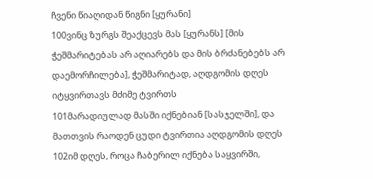ჩვენი წიაღიდან წიგნი [ყურანი]
100ვინც ზურგს შეაქცევს მას [ყურანს] [მის ჭეშმარიტებას არ აღიარებს და მის ბრძანებებს არ დაემორჩილება], ჭეშმარიტად, აღდგომის დღეს იტყვირთავს მძიმე ტვირთს
101მარადიულად მასში იქნებიან [სასჯელში], და მათთვის რაოდენ ცუდი ტვირთია აღდგომის დღეს
102იმ დღეს, როცა ჩაბერილ იქნება საყვირში,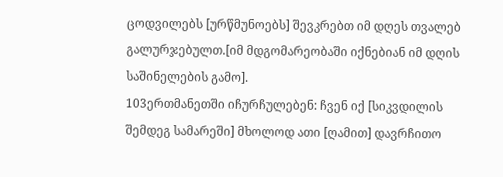ცოდვილებს [ურწმუნოებს] შევკრებთ იმ დღეს თვალებ გალურჯებულთ.[იმ მდგომარეობაში იქნებიან იმ დღის საშინელების გამო].
103ერთმანეთში იჩურჩულებენ: ჩვენ იქ [სიკვდილის შემდეგ სამარეში] მხოლოდ ათი [ღამით] დავრჩითო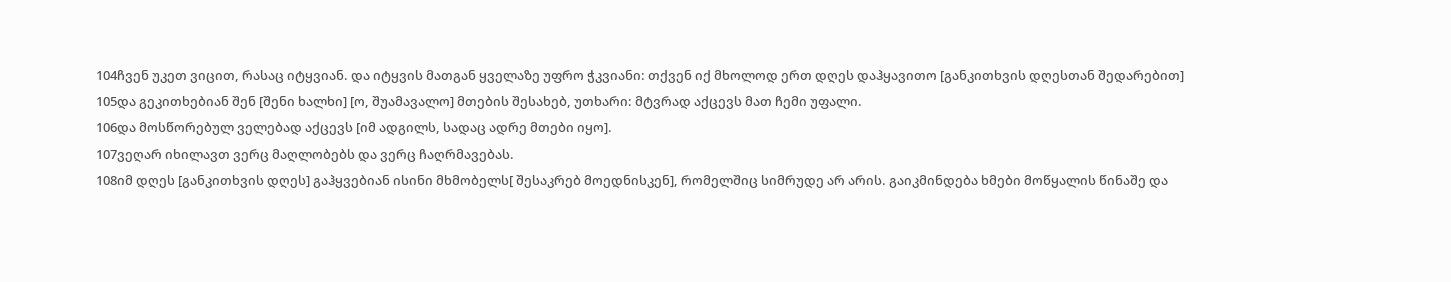104ჩვენ უკეთ ვიცით, რასაც იტყვიან. და იტყვის მათგან ყველაზე უფრო ჭკვიანი: თქვენ იქ მხოლოდ ერთ დღეს დაჰყავითო [განკითხვის დღესთან შედარებით]
105და გეკითხებიან შენ [შენი ხალხი] [ო, შუამავალო] მთების შესახებ, უთხარი: მტვრად აქცევს მათ ჩემი უფალი.
106და მოსწორებულ ველებად აქცევს [იმ ადგილს, სადაც ადრე მთები იყო].
107ვეღარ იხილავთ ვერც მაღლობებს და ვერც ჩაღრმავებას.
108იმ დღეს [განკითხვის დღეს] გაჰყვებიან ისინი მხმობელს[ შესაკრებ მოედნისკენ], რომელშიც სიმრუდე არ არის. გაიკმინდება ხმები მოწყალის წინაშე და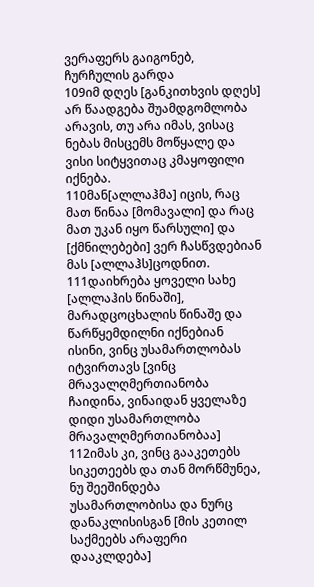ვერაფერს გაიგონებ, ჩურჩულის გარდა
109იმ დღეს [განკითხვის დღეს] არ წაადგება შუამდგომლობა არავის, თუ არა იმას, ვისაც ნებას მისცემს მოწყალე და ვისი სიტყვითაც კმაყოფილი იქნება.
110მან[ალლაჰმა] იცის, რაც მათ წინაა [მომავალი] და რაც მათ უკან იყო წარსული] და [ქმნილებები] ვერ ჩასწვდებიან მას [ალლაჰს]ცოდნით.
111დაიხრება ყოველი სახე [ალლაჰის წინაში], მარადცოცხალის წინაშე და წარწყემდილნი იქნებიან ისინი, ვინც უსამართლობას იტვირთავს [ვინც მრავალღმერთიანობა ჩაიდინა, ვინაიდან ყველაზე დიდი უსამართლობა მრავალღმერთიანობაა]
112იმას კი, ვინც გააკეთებს სიკეთეებს და თან მორწმუნეა, ნუ შეეშინდება უსამართლობისა და ნურც დანაკლისისგან [მის კეთილ საქმეებს არაფერი დააკლდება]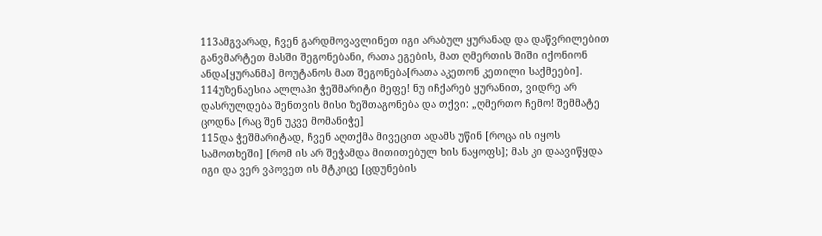113ამგვარად, ჩვენ გარდმოვავლინეთ იგი არაბულ ყურანად და დაწვრილებით განვმარტეთ მასში შეგონებანი, რათა ეგების, მათ ღმერთის შიში იქონიონ ანდა[ყურანმა] მოუტანოს მათ შეგონება[რათა აკეთონ კეთილი საქმეები].
114უზენაესია ალლაჰი ჭეშმარიტი მეფე! ნუ იჩქარებ ყურანით, ვიდრე არ დასრულდება შენთვის მისი ზეშთაგონება და თქვი: „ღმერთო ჩემო! შემმატე ცოდნა [რაც შენ უკვე მომანიჭე]
115და ჭეშმარიტად, ჩვენ აღთქმა მივეცით ადამს უწინ [როცა ის იყოს სამოთხეში] [რომ ის არ შეჭამდა მითითებულ ხის ნაყოფს]; მას კი დაავიწყდა იგი და ვერ ვპოვეთ ის მტკიცე [ცდუნების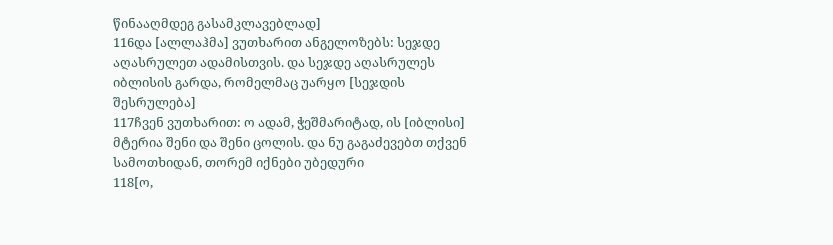წინააღმდეგ გასამკლავებლად]
116და [ალლაჰმა] ვუთხარით ანგელოზებს: სეჯდე აღასრულეთ ადამისთვის. და სეჯდე აღასრულეს იბლისის გარდა, რომელმაც უარყო [სეჯდის შესრულება]
117ჩვენ ვუთხარით: ო ადამ, ჭეშმარიტად, ის [იბლისი] მტერია შენი და შენი ცოლის. და ნუ გაგაძევებთ თქვენ სამოთხიდან, თორემ იქნები უბედური
118[ო,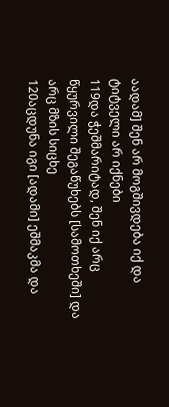აადამ] შენ არ მოგშივდება იქ და ტიტველი არ იქნები
119და ჭეშმარიტად, შენ იქ არც წყურვილი შეგაწუხებს [სამოთხეში] და არც მზის სიცხე
120აცდუნა იგი [ადამი] ეშმაკმა და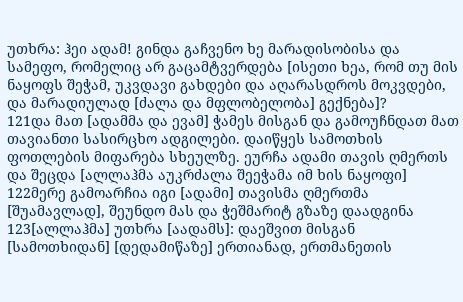უთხრა: ჰეი ადამ! გინდა გაჩვენო ხე მარადისობისა და სამეფო, რომელიც არ გაცამტვერდება [ისეთი ხეა, რომ თუ მის ნაყოფს შეჭამ, უკვდავი გახდები და აღარასდროს მოკვდები, და მარადიულად [ძალა და მფლობელობა] გექნება]?
121და მათ [ადამმა და ევამ] ჭამეს მისგან და გამოუჩნდათ მათ თავიანთი სასირცხო ადგილები. დაიწყეს სამოთხის ფოთლების მიფარება სხეულზე. ეურჩა ადამი თავის ღმერთს და შეცდა [ალლაჰმა აუკრძალა შეეჭამა იმ ხის ნაყოფი]
122მერე გამოარჩია იგი [ადამი] თავისმა ღმერთმა [შუამავლად], შეუნდო მას და ჭეშმარიტ გზაზე დაადგინა
123[ალლაჰმა] უთხრა [აადამს]: დაეშვით მისგან [სამოთხიდან] [დედამიწაზე] ერთიანად, ერთმანეთის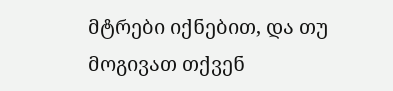მტრები იქნებით, და თუ მოგივათ თქვენ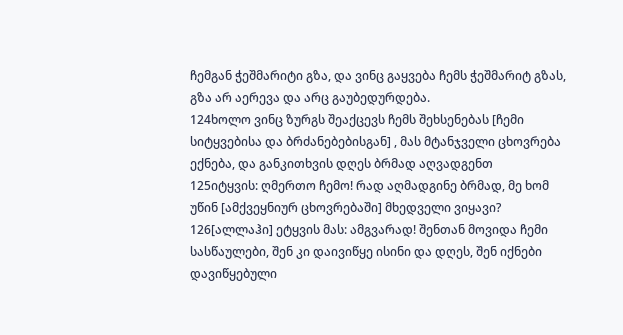ჩემგან ჭეშმარიტი გზა, და ვინც გაყვება ჩემს ჭეშმარიტ გზას, გზა არ აერევა და არც გაუბედურდება.
124ხოლო ვინც ზურგს შეაქცევს ჩემს შეხსენებას [ჩემი სიტყვებისა და ბრძანებებისგან] , მას მტანჯველი ცხოვრება ექნება, და განკითხვის დღეს ბრმად აღვადგენთ
125იტყვის: ღმერთო ჩემო! რად აღმადგინე ბრმად, მე ხომ უწინ [ამქვეყნიურ ცხოვრებაში] მხედველი ვიყავი?
126[ალლაჰი] ეტყვის მას: ამგვარად! შენთან მოვიდა ჩემი სასწაულები, შენ კი დაივიწყე ისინი და დღეს, შენ იქნები დავიწყებული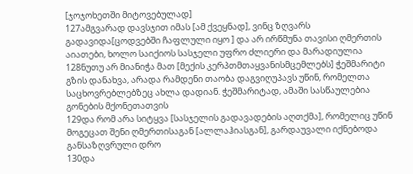[ჯოჯოხეთში მიტოვებულად]
127ამგვარად დავსჯით იმას [ამ ქვეყნად], ვინც ზღვარს გადავიდა[ცოდვებში ჩაფლული იყო ] და არ ირწმუნა თავისი ღმერთის აიათები, ხოლო საიქიოს სასჯელი უფრო ძლიერი და მარადიულია
128ნუთუ არ მიანიჭა მათ [მექის კერპთმთაყვანისმცემლებს] ჭეშმარიტი გზის დანახვა, არადა რამდენი თაობა დაგვიღუპავს უწინ, რომელთა საცხოვრებლებზეც ახლა დადიან. ჭეშმარიტად, ამაში სასწაულებია გონების მქონეთათვის
129და რომ არა სიტყვა [სასჯელის გადავადების აღთქმა], რომელიც უწინ მოგეცათ შენი ღმერთისაგან [ალლაჰიასგან], გარდაუვალი იქნებოდა განსაზღვრული დრო
130და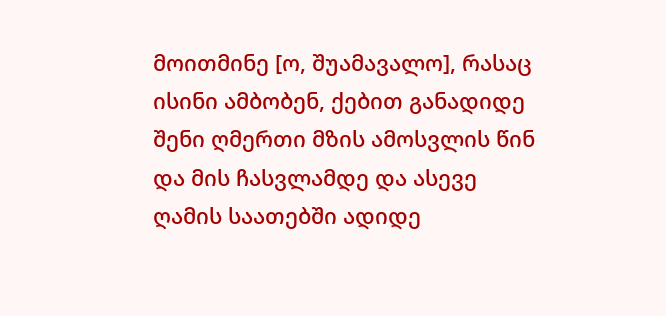მოითმინე [ო, შუამავალო], რასაც ისინი ამბობენ, ქებით განადიდე შენი ღმერთი მზის ამოსვლის წინ და მის ჩასვლამდე და ასევე ღამის საათებში ადიდე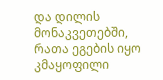და დილის მონაკვეთებში, რათა ეგების იყო კმაყოფილი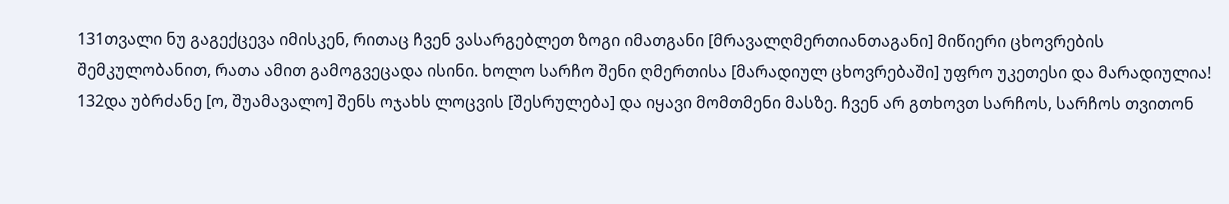131თვალი ნუ გაგექცევა იმისკენ, რითაც ჩვენ ვასარგებლეთ ზოგი იმათგანი [მრავალღმერთიანთაგანი] მიწიერი ცხოვრების შემკულობანით, რათა ამით გამოგვეცადა ისინი. ხოლო სარჩო შენი ღმერთისა [მარადიულ ცხოვრებაში] უფრო უკეთესი და მარადიულია!
132და უბრძანე [ო, შუამავალო] შენს ოჯახს ლოცვის [შესრულება] და იყავი მომთმენი მასზე. ჩვენ არ გთხოვთ სარჩოს, სარჩოს თვითონ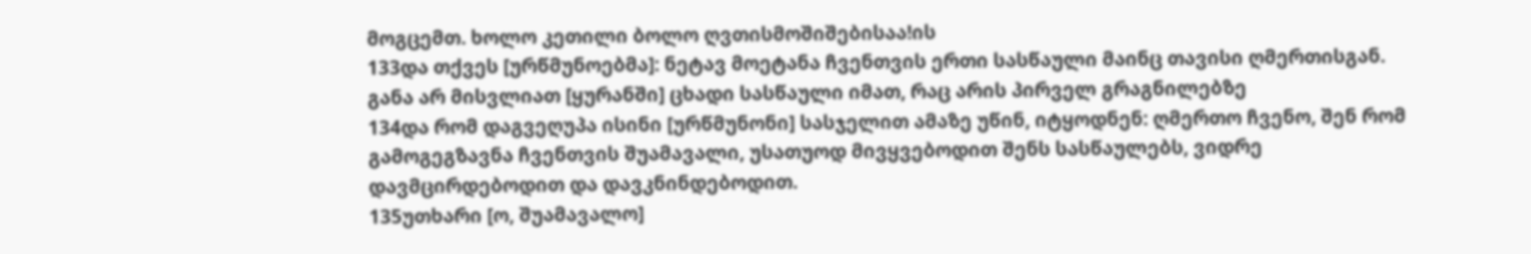მოგცემთ. ხოლო კეთილი ბოლო ღვთისმოშიშებისაა!ის
133და თქვეს [ურწმუნოებმა]: ნეტავ მოეტანა ჩვენთვის ერთი სასწაული მაინც თავისი ღმერთისგან. განა არ მისვლიათ [ყურანში] ცხადი სასწაული იმათ, რაც არის პირველ გრაგნილებზე
134და რომ დაგვეღუპა ისინი [ურწმუნონი] სასჯელით ამაზე უწინ, იტყოდნენ: ღმერთო ჩვენო, შენ რომ გამოგეგზავნა ჩვენთვის შუამავალი, უსათუოდ მივყვებოდით შენს სასწაულებს, ვიდრე დავმცირდებოდით და დავკნინდებოდით.
135უთხარი [ო, შუამავალო]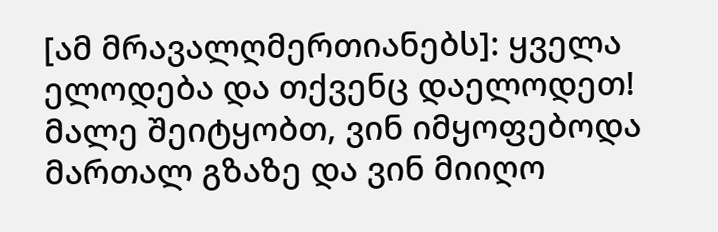[ამ მრავალღმერთიანებს]: ყველა ელოდება და თქვენც დაელოდეთ! მალე შეიტყობთ, ვინ იმყოფებოდა მართალ გზაზე და ვინ მიიღო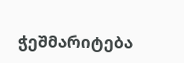ჭეშმარიტება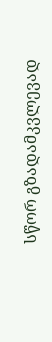სწორ გზადამკვლევად